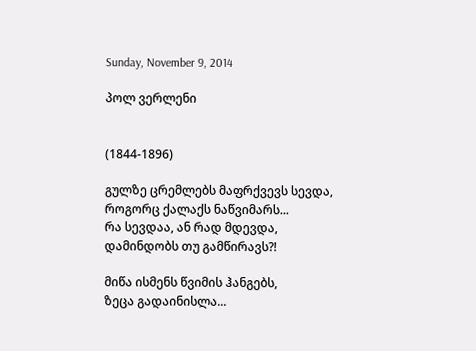Sunday, November 9, 2014

პოლ ვერლენი


(1844-1896)

გულზე ცრემლებს მაფრქვევს სევდა,
როგორც ქალაქს ნაწვიმარს...
რა სევდაა, ან რად მდევდა,
დამინდობს თუ გამწირავს?!

მიწა ისმენს წვიმის ჰანგებს,
ზეცა გადაინისლა...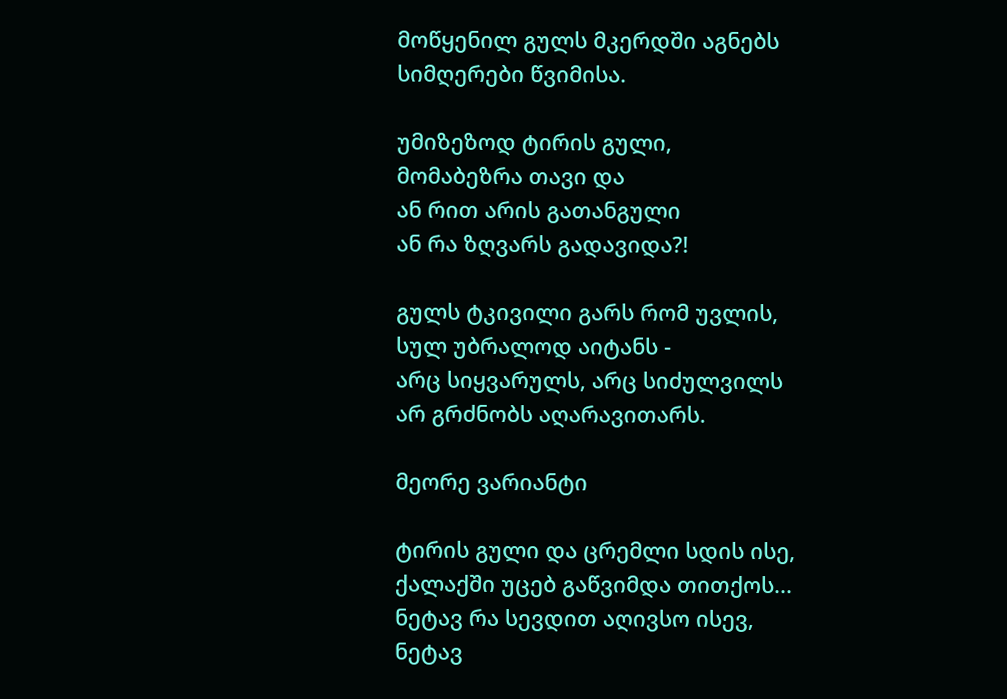მოწყენილ გულს მკერდში აგნებს
სიმღერები წვიმისა.

უმიზეზოდ ტირის გული,
მომაბეზრა თავი და
ან რით არის გათანგული
ან რა ზღვარს გადავიდა?!

გულს ტკივილი გარს რომ უვლის,
სულ უბრალოდ აიტანს -
არც სიყვარულს, არც სიძულვილს
არ გრძნობს აღარავითარს.

მეორე ვარიანტი

ტირის გული და ცრემლი სდის ისე,
ქალაქში უცებ გაწვიმდა თითქოს...
ნეტავ რა სევდით აღივსო ისევ,
ნეტავ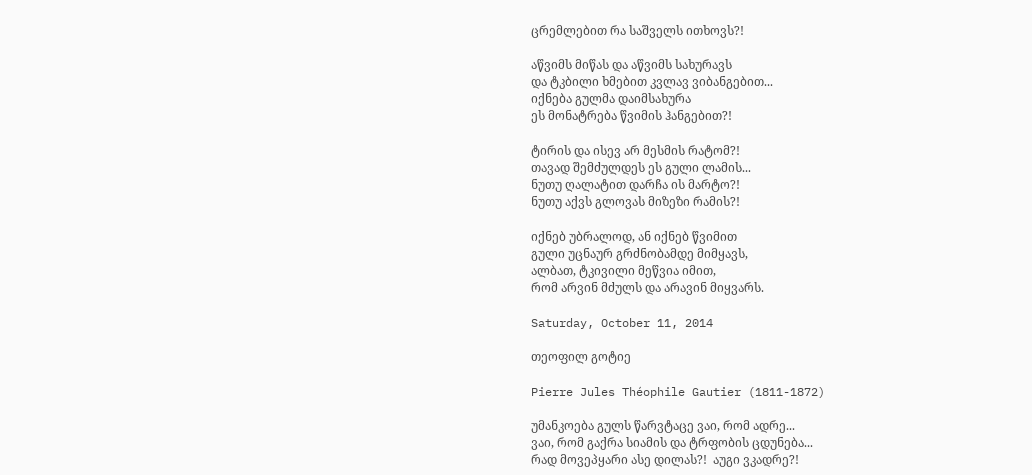ცრემლებით რა საშველს ითხოვს?!

აწვიმს მიწას და აწვიმს სახურავს
და ტკბილი ხმებით კვლავ ვიბანგებით...
იქნება გულმა დაიმსახურა
ეს მონატრება წვიმის ჰანგებით?!

ტირის და ისევ არ მესმის რატომ?!
თავად შემძულდეს ეს გული ლამის...
ნუთუ ღალატით დარჩა ის მარტო?!
ნუთუ აქვს გლოვას მიზეზი რამის?!

იქნებ უბრალოდ, ან იქნებ წვიმით
გული უცნაურ გრძნობამდე მიმყავს,
ალბათ, ტკივილი მეწვია იმით,
რომ არვინ მძულს და არავინ მიყვარს.

Saturday, October 11, 2014

თეოფილ გოტიე

Pierre Jules Théophile Gautier (1811-1872)

უმანკოება გულს წარვტაცე ვაი, რომ ადრე...
ვაი, რომ გაქრა სიამის და ტრფობის ცდუნება...
რად მოვეპყარი ასე დილას?!  აუგი ვკადრე?!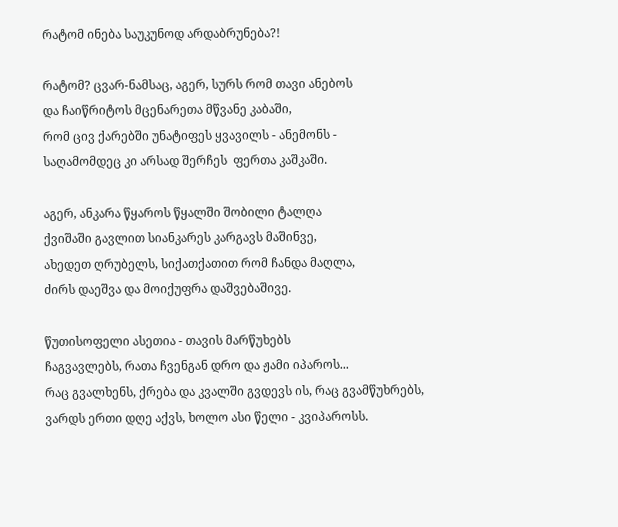რატომ ინება საუკუნოდ არდაბრუნება?!

რატომ? ცვარ-ნამსაც, აგერ, სურს რომ თავი ანებოს
და ჩაიწრიტოს მცენარეთა მწვანე კაბაში,
რომ ცივ ქარებში უნატიფეს ყვავილს - ანემონს -
საღამომდეც კი არსად შერჩეს  ფერთა კაშკაში.

აგერ, ანკარა წყაროს წყალში შობილი ტალღა
ქვიშაში გავლით სიანკარეს კარგავს მაშინვე,
ახედეთ ღრუბელს, სიქათქათით რომ ჩანდა მაღლა,
ძირს დაეშვა და მოიქუფრა დაშვებაშივე.

წუთისოფელი ასეთია - თავის მარწუხებს
ჩაგვავლებს, რათა ჩვენგან დრო და ჟამი იპაროს...
რაც გვალხენს, ქრება და კვალში გვდევს ის, რაც გვამწუხრებს,
ვარდს ერთი დღე აქვს, ხოლო ასი წელი - კვიპაროსს.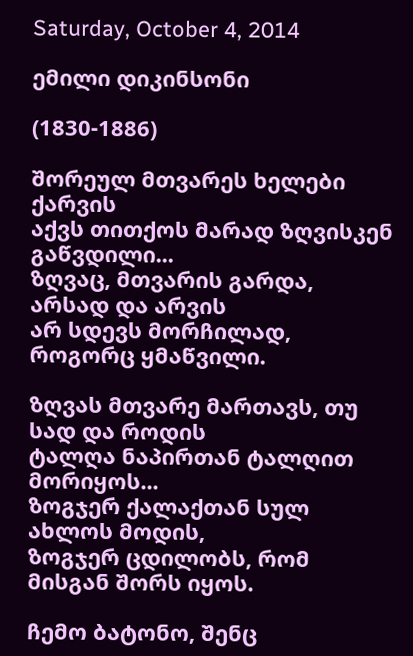Saturday, October 4, 2014

ემილი დიკინსონი

(1830-1886)

შორეულ მთვარეს ხელები ქარვის
აქვს თითქოს მარად ზღვისკენ გაწვდილი...
ზღვაც, მთვარის გარდა, არსად და არვის
არ სდევს მორჩილად, როგორც ყმაწვილი.

ზღვას მთვარე მართავს, თუ სად და როდის
ტალღა ნაპირთან ტალღით მორიყოს...
ზოგჯერ ქალაქთან სულ ახლოს მოდის,
ზოგჯერ ცდილობს, რომ მისგან შორს იყოს.

ჩემო ბატონო, შენც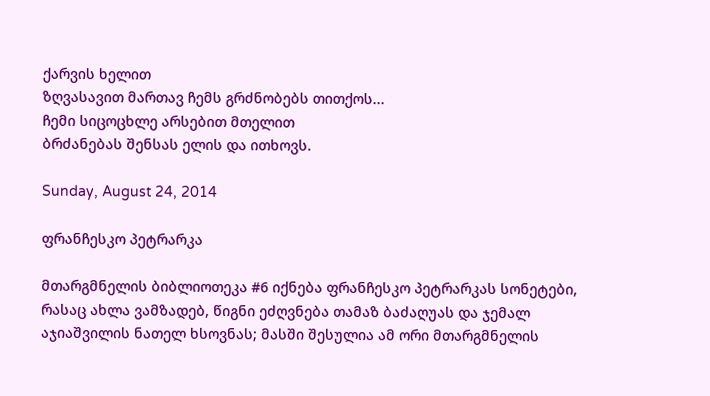ქარვის ხელით
ზღვასავით მართავ ჩემს გრძნობებს თითქოს...
ჩემი სიცოცხლე არსებით მთელით
ბრძანებას შენსას ელის და ითხოვს.

Sunday, August 24, 2014

ფრანჩესკო პეტრარკა

მთარგმნელის ბიბლიოთეკა #6 იქნება ფრანჩესკო პეტრარკას სონეტები, რასაც ახლა ვამზადებ, წიგნი ეძღვნება თამაზ ბაძაღუას და ჯემალ აჯიაშვილის ნათელ ხსოვნას; მასში შესულია ამ ორი მთარგმნელის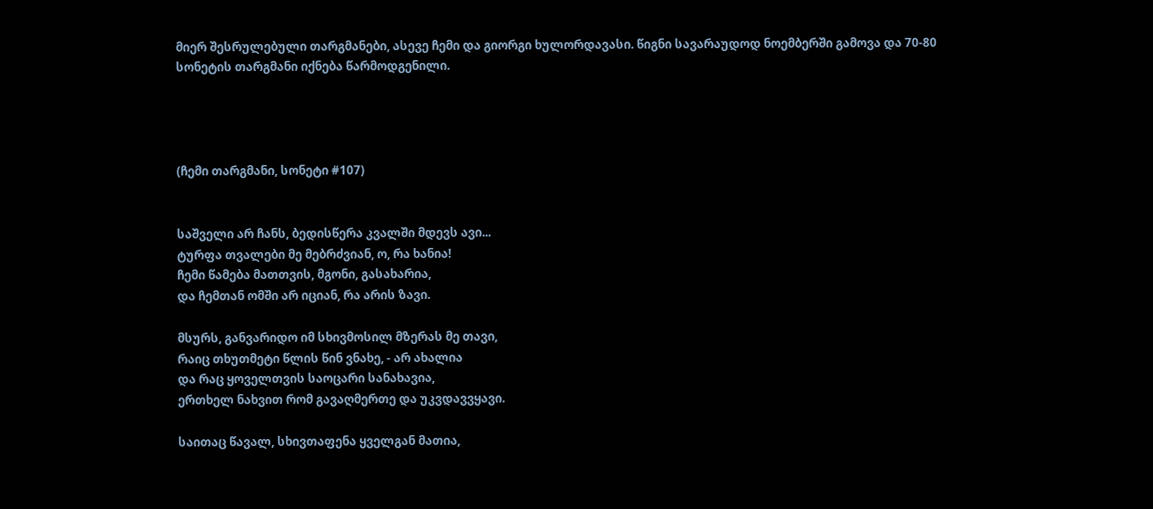მიერ შესრულებული თარგმანები, ასევე ჩემი და გიორგი ხულორდავასი. წიგნი სავარაუდოდ ნოემბერში გამოვა და 70-80 სონეტის თარგმანი იქნება წარმოდგენილი.




(ჩემი თარგმანი, სონეტი #107)


საშველი არ ჩანს, ბედისწერა კვალში მდევს ავი...
ტურფა თვალები მე მებრძვიან, ო, რა ხანია!
ჩემი წამება მათთვის, მგონი, გასახარია,
და ჩემთან ომში არ იციან, რა არის ზავი.

მსურს, განვარიდო იმ სხივმოსილ მზერას მე თავი,
რაიც თხუთმეტი წლის წინ ვნახე, - არ ახალია
და რაც ყოველთვის საოცარი სანახავია,
ერთხელ ნახვით რომ გავაღმერთე და უკვდავვყავი.

საითაც წავალ, სხივთაფენა ყველგან მათია,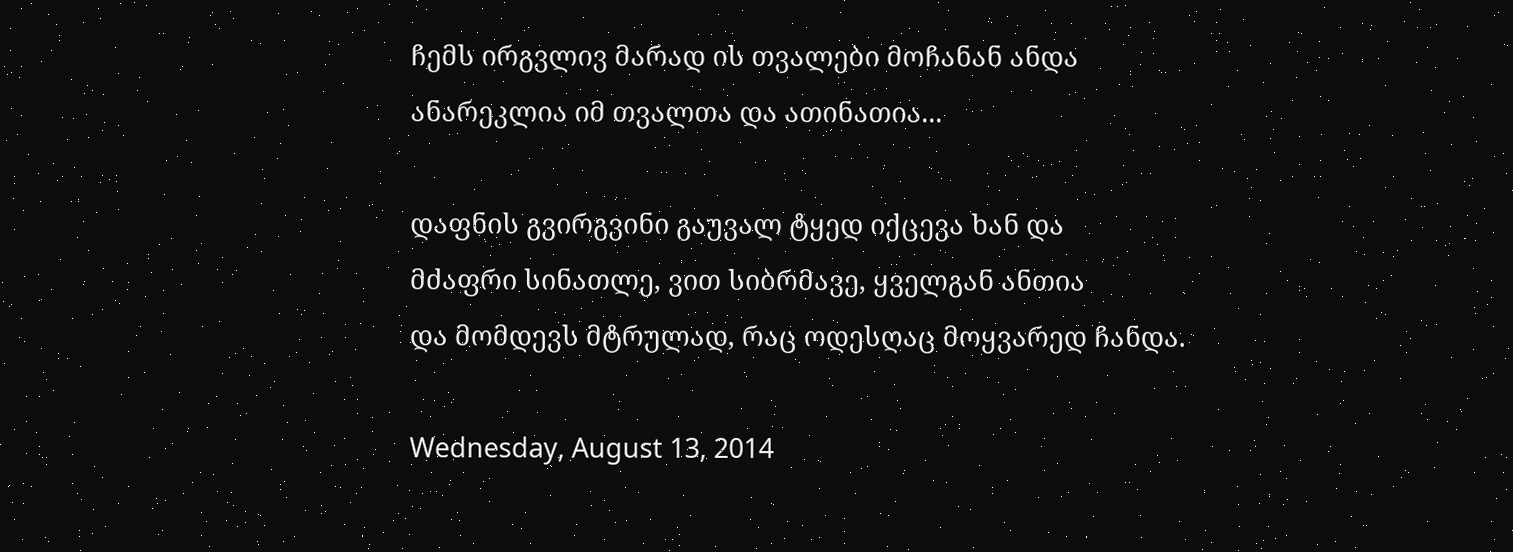ჩემს ირგვლივ მარად ის თვალები მოჩანან ანდა
ანარეკლია იმ თვალთა და ათინათია...

დაფნის გვირგვინი გაუვალ ტყედ იქცევა ხან და
მძაფრი სინათლე, ვით სიბრმავე, ყველგან ანთია
და მომდევს მტრულად, რაც ოდესღაც მოყვარედ ჩანდა.

Wednesday, August 13, 2014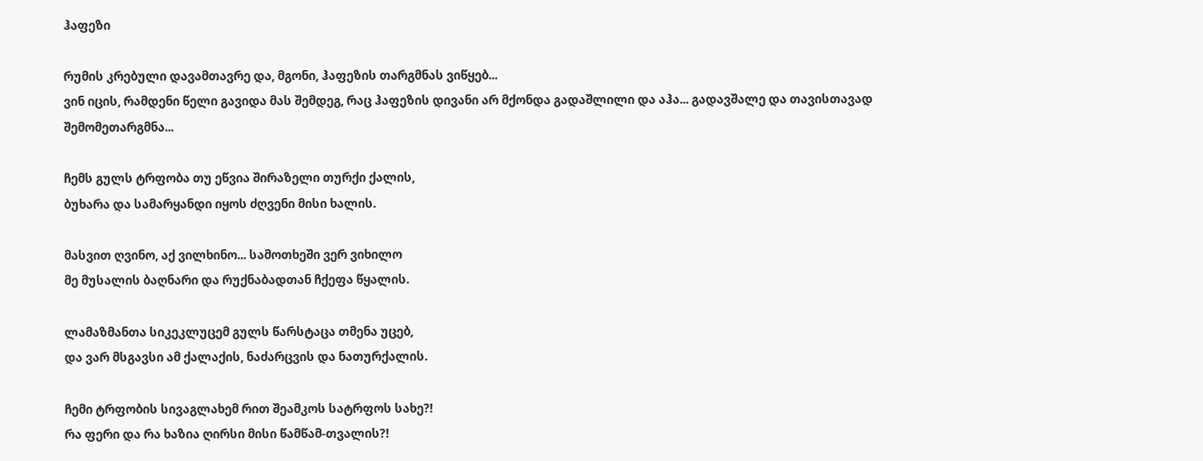ჰაფეზი

რუმის კრებული დავამთავრე და, მგონი, ჰაფეზის თარგმნას ვიწყებ...
ვინ იცის, რამდენი წელი გავიდა მას შემდეგ, რაც ჰაფეზის დივანი არ მქონდა გადაშლილი და აჰა... გადავშალე და თავისთავად შემომეთარგმნა...

ჩემს გულს ტრფობა თუ ეწვია შირაზელი თურქი ქალის,
ბუხარა და სამარყანდი იყოს ძღვენი მისი ხალის.

მასვით ღვინო, აქ ვილხინო... სამოთხეში ვერ ვიხილო
მე მუსალის ბაღნარი და რუქნაბადთან ჩქეფა წყალის.

ლამაზმანთა სიკეკლუცემ გულს წარსტაცა თმენა უცებ,
და ვარ მსგავსი ამ ქალაქის, ნაძარცვის და ნათურქალის.

ჩემი ტრფობის სივაგლახემ რით შეამკოს სატრფოს სახე?!
რა ფერი და რა ხაზია ღირსი მისი წამწამ-თვალის?!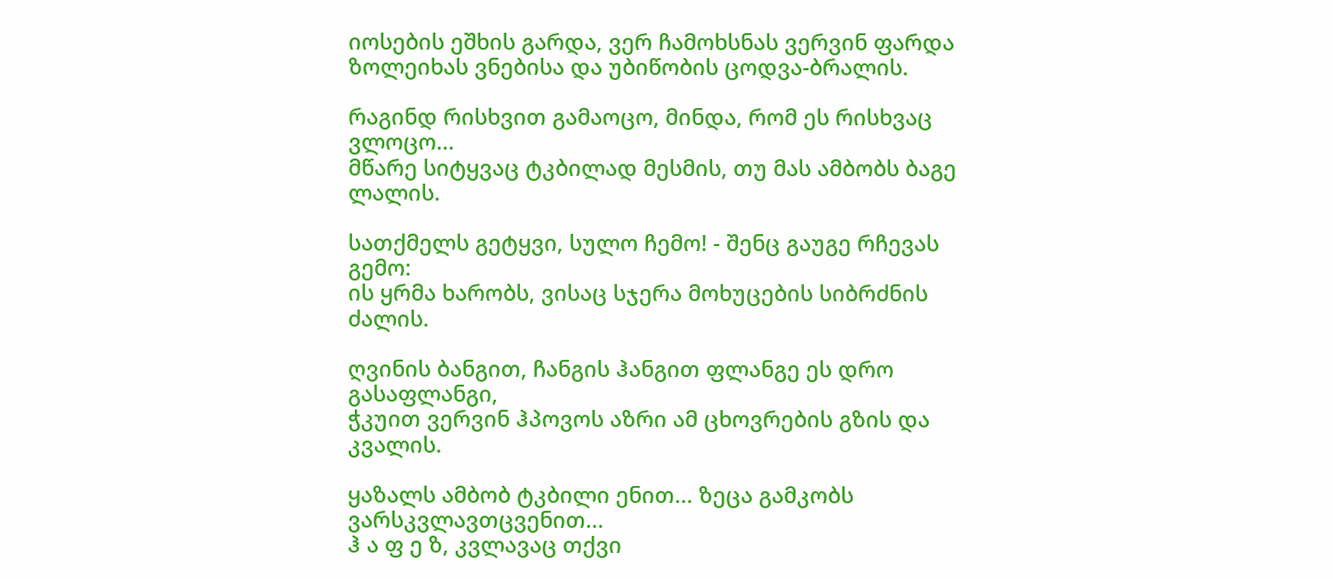იოსების ეშხის გარდა, ვერ ჩამოხსნას ვერვინ ფარდა
ზოლეიხას ვნებისა და უბიწობის ცოდვა-ბრალის.

რაგინდ რისხვით გამაოცო, მინდა, რომ ეს რისხვაც ვლოცო...
მწარე სიტყვაც ტკბილად მესმის, თუ მას ამბობს ბაგე ლალის.

სათქმელს გეტყვი, სულო ჩემო! - შენც გაუგე რჩევას გემო:
ის ყრმა ხარობს, ვისაც სჯერა მოხუცების სიბრძნის ძალის.

ღვინის ბანგით, ჩანგის ჰანგით ფლანგე ეს დრო გასაფლანგი,
ჭკუით ვერვინ ჰპოვოს აზრი ამ ცხოვრების გზის და კვალის.

ყაზალს ამბობ ტკბილი ენით... ზეცა გამკობს ვარსკვლავთცვენით...
ჰ ა ფ ე ზ, კვლავაც თქვი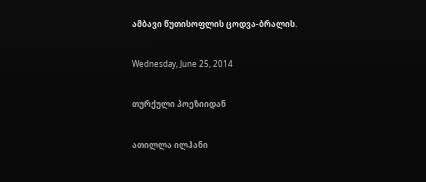ამბავი წუთისოფლის ცოდვა-ბრალის.

Wednesday, June 25, 2014

თურქული პოეზიიდან

ათილლა ილჰანი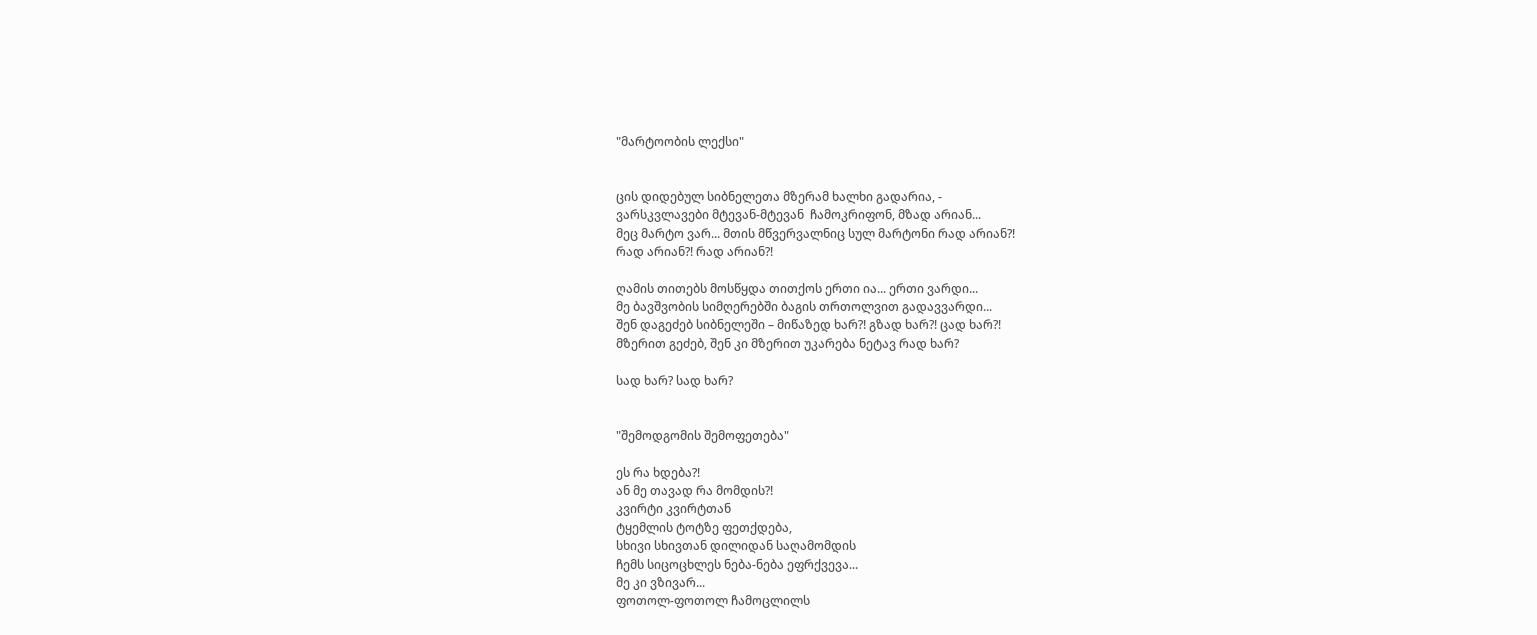"მარტოობის ლექსი"


ცის დიდებულ სიბნელეთა მზერამ ხალხი გადარია, -
ვარსკვლავები მტევან-მტევან  ჩამოკრიფონ, მზად არიან...
მეც მარტო ვარ... მთის მწვერვალნიც სულ მარტონი რად არიან?!
რად არიან?! რად არიან?!

ღამის თითებს მოსწყდა თითქოს ერთი ია... ერთი ვარდი...
მე ბავშვობის სიმღერებში ბაგის თრთოლვით გადავვარდი...
შენ დაგეძებ სიბნელეში – მიწაზედ ხარ?! გზად ხარ?! ცად ხარ?!
მზერით გეძებ, შენ კი მზერით უკარება ნეტავ რად ხარ?

სად ხარ? სად ხარ?


"შემოდგომის შემოფეთება"

ეს რა ხდება?!
ან მე თავად რა მომდის?!
კვირტი კვირტთან
ტყემლის ტოტზე ფეთქდება,
სხივი სხივთან დილიდან საღამომდის
ჩემს სიცოცხლეს ნება-ნება ეფრქვევა...
მე კი ვზივარ...
ფოთოლ-ფოთოლ ჩამოცლილს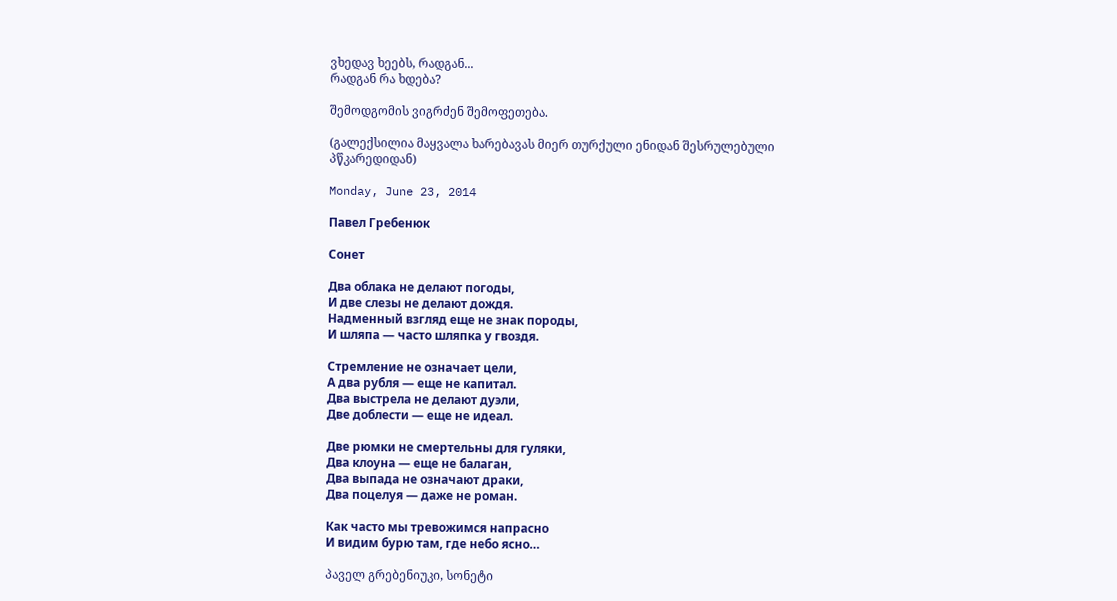ვხედავ ხეებს, რადგან...
რადგან რა ხდება?

შემოდგომის ვიგრძენ შემოფეთება.

(გალექსილია მაყვალა ხარებავას მიერ თურქული ენიდან შესრულებული პწკარედიდან)

Monday, June 23, 2014

Павел Гребенюк

Сонет

Два облака не делают погоды,
И две слезы не делают дождя.
Надменный взгляд еще не знак породы,
И шляпа — часто шляпка у гвоздя.

Стремление не означает цели,
А два рубля — еще не капитал.
Два выстрела не делают дуэли,
Две доблести — еще не идеал.

Две рюмки не смертельны для гуляки,
Два клоуна — еще не балаган,
Два выпада не означают драки,
Два поцелуя — даже не роман.

Как часто мы тревожимся напрасно
И видим бурю там, где небо ясно…

პაველ გრებენიუკი, სონეტი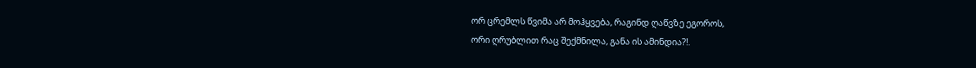ორ ცრემლს წვიმა არ მოჰყვება, რაგინდ ღაწვზე ეგოროს,
ორი ღრუბლით რაც შექმნილა, განა ის ამინდია?!.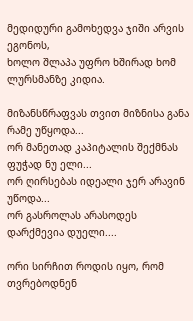მედიდური გამოხედვა ჯიში არვის ეგონოს,
ხოლო შლაპა უფრო ხშირად ხომ ლურსმანზე კიდია.

მიზანსწრაფვას თვით მიზნისა განა რამე უწყოდა...
ორ მანეთად კაპიტალის შექმნას ფუჭად ნუ ელი...
ორ ღირსებას იდეალი ჯერ არავინ უწოდა...
ორ გასროლას არასოდეს დარქმევია დუელი....

ორი სირჩით როდის იყო, რომ თვრებოდნენ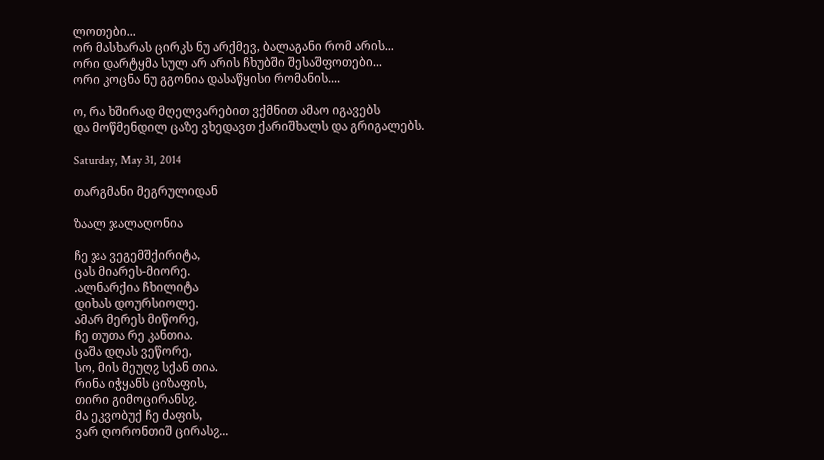ლოთები...
ორ მასხარას ცირკს ნუ არქმევ, ბალაგანი რომ არის...
ორი დარტყმა სულ არ არის ჩხუბში შესაშფოთები...
ორი კოცნა ნუ გგონია დასაწყისი რომანის....

ო, რა ხშირად მღელვარებით ვქმნით ამაო იგავებს
და მოწმენდილ ცაზე ვხედავთ ქარიშხალს და გრიგალებს.

Saturday, May 31, 2014

თარგმანი მეგრულიდან

ზაალ ჯალაღონია

ჩე ჯა ვეგემშქირიტა,
ცას მიარეს-მიორე.
.ალნარქია ჩხილიტა
დიხას დოურსიოლე.
ამარ მერეს მიწორე,
ჩე თუთა რე კანთია.
ცაშა დღას ვეწორე,
სო, მის მეუღჷ სქან თია.
რინა იჭყანს ციზაფის,
თირი გიმოცირანსჷ.
მა ეკვობუქ ჩე ძაფის,
ვარ ღორონთიშ ცირასჷ...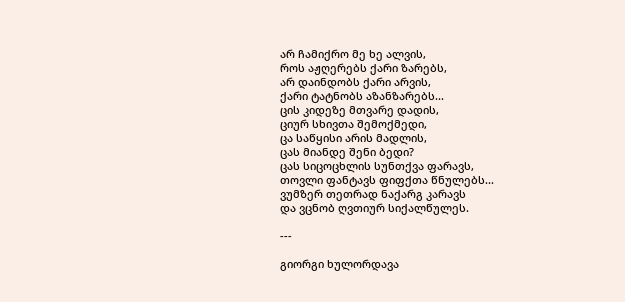არ ჩამიქრო მე ხე ალვის,
როს აჟღერებს ქარი ზარებს,
არ დაინდობს ქარი არვის,
ქარი ტატნობს აზანზარებს...
ცის კიდეზე მთვარე დადის,
ციურ სხივთა შემოქმედი,
ცა საწყისი არის მადლის,
ცას მიანდე შენი ბედი?
ცას სიცოცხლის სუნთქვა ფარავს,
თოვლი ფანტავს ფიფქთა წნულებს...
ვუმზერ თეთრად ნაქარგ კარავს
და ვცნობ ღვთიურ სიქალწულეს.

---

გიორგი ხულორდავა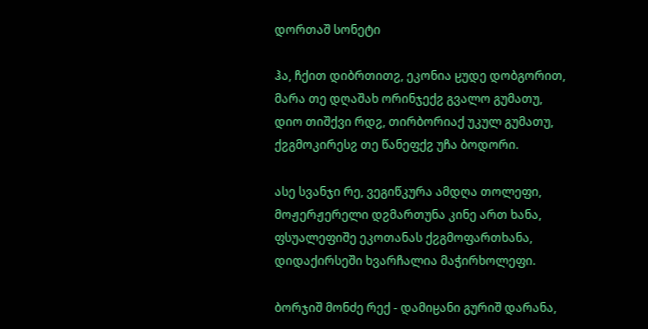დორთაშ სონეტი

ჰა, ჩქით დიბრთითჷ, ეკონია ჸუდე დობგორით,
მარა თე დღაშახ ორინჯექჷ გვალო გუმათუ,
დიო თიშქვი რდჷ, თირბორიაქ უკულ გუმათუ,
ქჷგმოკირესჷ თე წანეფქჷ უჩა ბოდორი.

ასე სვანჯი რე, ვეგიწკურა ამდღა თოლეფი,
მოჟერჟერელი დჷმართუნა კინე ართ ხანა,
ფსუალეფიშე ეკოთანას ქჷგმოფართხანა,
დიდაქირსეში ხვარჩალია მაჭირხოლეფი.

ბორჯიშ მონძე რექ - დამიჸანი გურიშ დარანა,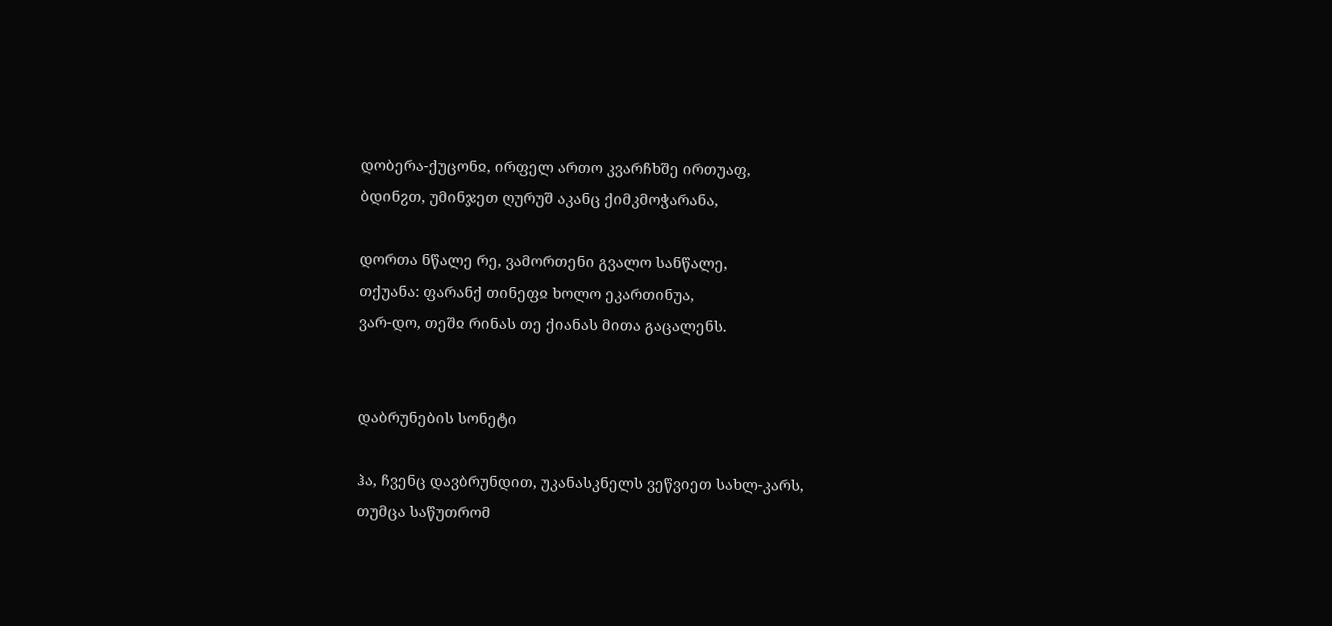დობერა-ქუცონჲ, ირფელ ართო კვარჩხშე ირთუაფ,
ბდინჷთ, უმინჯეთ ღურუშ აკანც ქიმკმოჭარანა,

დორთა ნწალე რე, ვამორთენი გვალო სანწალე,
თქუანა: ფარანქ თინეფჲ ხოლო ეკართინუა,
ვარ-დო, თეშჲ რინას თე ქიანას მითა გაცალენს.


დაბრუნების სონეტი

ჰა, ჩვენც დავბრუნდით, უკანასკნელს ვეწვიეთ სახლ-კარს,
თუმცა საწუთრომ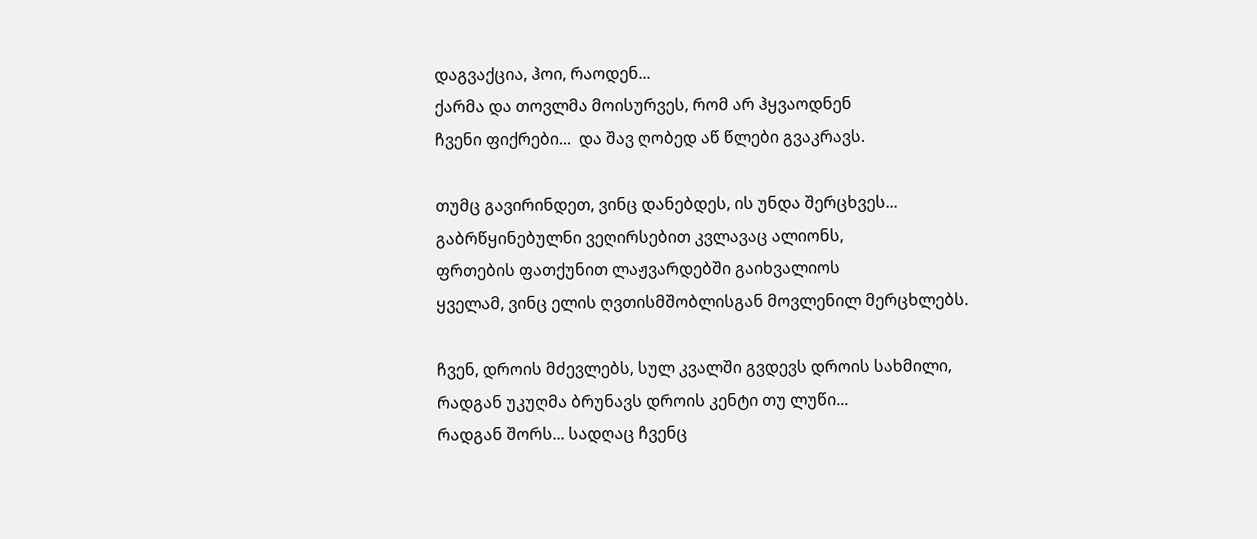დაგვაქცია, ჰოი, რაოდენ...
ქარმა და თოვლმა მოისურვეს, რომ არ ჰყვაოდნენ
ჩვენი ფიქრები...  და შავ ღობედ აწ წლები გვაკრავს.

თუმც გავირინდეთ, ვინც დანებდეს, ის უნდა შერცხვეს...
გაბრწყინებულნი ვეღირსებით კვლავაც ალიონს,
ფრთების ფათქუნით ლაჟვარდებში გაიხვალიოს
ყველამ, ვინც ელის ღვთისმშობლისგან მოვლენილ მერცხლებს.

ჩვენ, დროის მძევლებს, სულ კვალში გვდევს დროის სახმილი,
რადგან უკუღმა ბრუნავს დროის კენტი თუ ლუწი...
რადგან შორს... სადღაც ჩვენც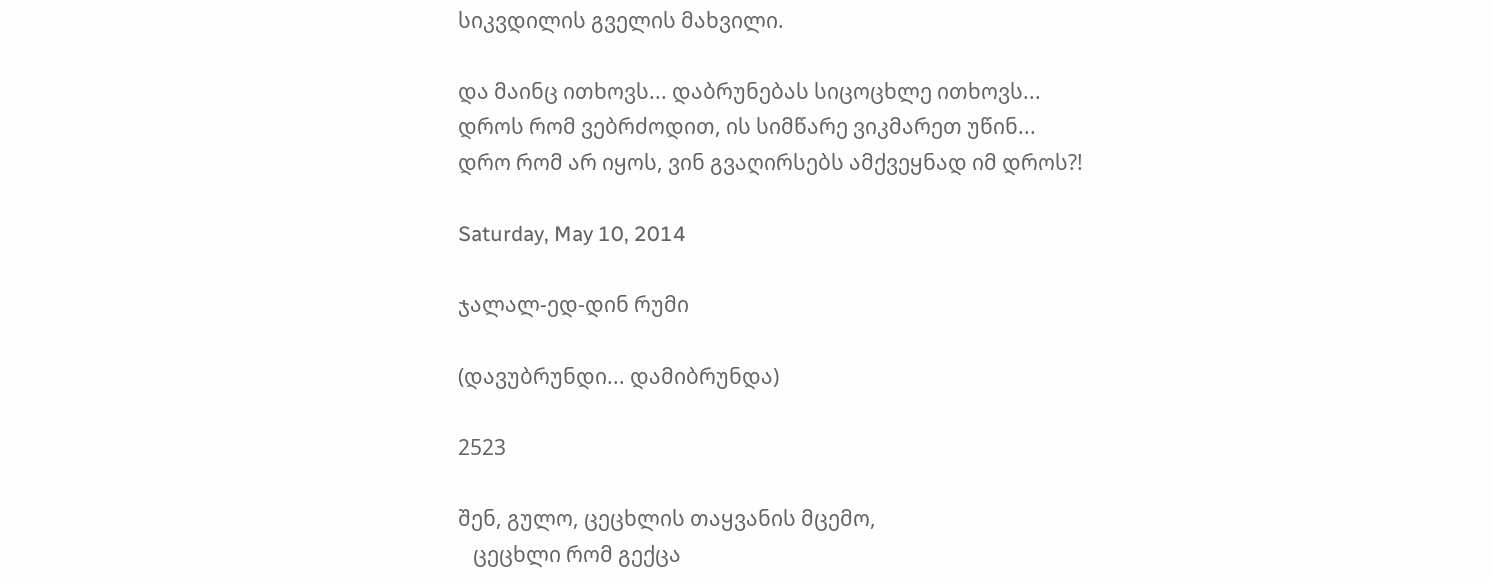სიკვდილის გველის მახვილი.

და მაინც ითხოვს... დაბრუნებას სიცოცხლე ითხოვს...
დროს რომ ვებრძოდით, ის სიმწარე ვიკმარეთ უწინ...
დრო რომ არ იყოს, ვინ გვაღირსებს ამქვეყნად იმ დროს?!

Saturday, May 10, 2014

ჯალალ-ედ-დინ რუმი

(დავუბრუნდი... დამიბრუნდა)

2523

შენ, გულო, ცეცხლის თაყვანის მცემო,
   ცეცხლი რომ გექცა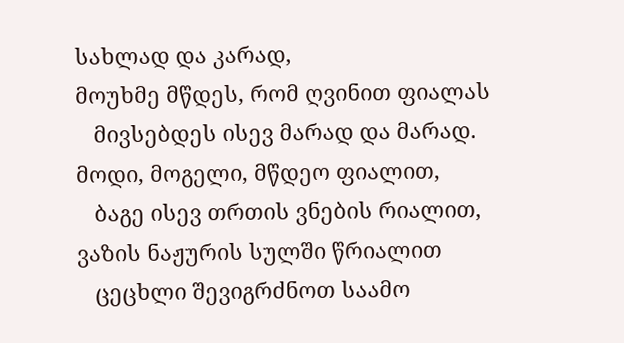სახლად და კარად,
მოუხმე მწდეს, რომ ღვინით ფიალას
   მივსებდეს ისევ მარად და მარად.
მოდი, მოგელი, მწდეო ფიალით,
   ბაგე ისევ თრთის ვნების რიალით,
ვაზის ნაჟურის სულში წრიალით
   ცეცხლი შევიგრძნოთ საამო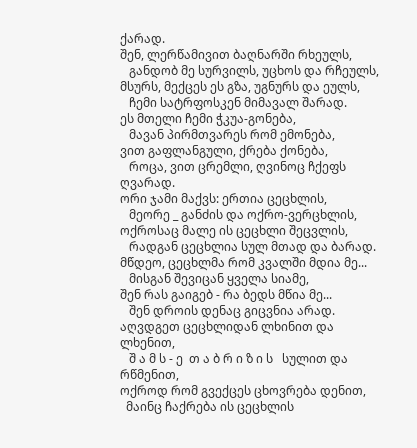ქარად.
შენ, ლერწამივით ბაღნარში რხეულს,
   განდობ მე სურვილს, უცხოს და რჩეულს,
მსურს, მექცეს ეს გზა, უგნურს და ეულს,
   ჩემი სატრფოსკენ მიმავალ შარად.
ეს მთელი ჩემი ჭკუა-გონება,
   მავან პირმთვარეს რომ ემონება,
ვით გაფლანგული, ქრება ქონება,
   როცა, ვით ცრემლი, ღვინოც ჩქეფს ღვარად.
ორი ჯამი მაქვს: ერთია ცეცხლის,
   მეორე _ განძის და ოქრო-ვერცხლის,
ოქროსაც მალე ის ცეცხლი შეცვლის,
   რადგან ცეცხლია სულ მთად და ბარად.
მწდეო, ცეცხლმა რომ კვალში მდია მე...
   მისგან შევიცან ყველა სიამე,
შენ რას გაიგებ - რა ბედს მწია მე...
   შენ დროის დენაც გიცვნია არად.
აღვდგეთ ცეცხლიდან ლხინით და ლხენით,
   შ ა მ ს - ე  თ ა ბ რ ი ზ ი ს   სულით და რწმენით,
ოქროდ რომ გვექცეს ცხოვრება დენით,
  მაინც ჩაქრება ის ცეცხლის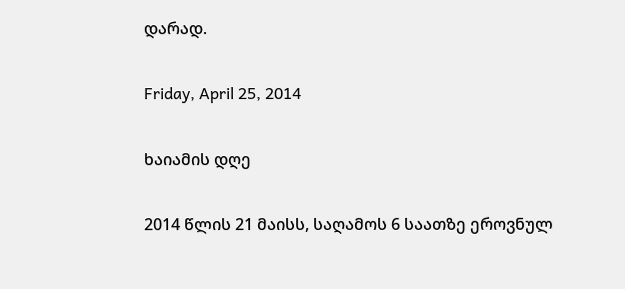დარად.

Friday, April 25, 2014

ხაიამის დღე

2014 წლის 21 მაისს, საღამოს 6 საათზე ეროვნულ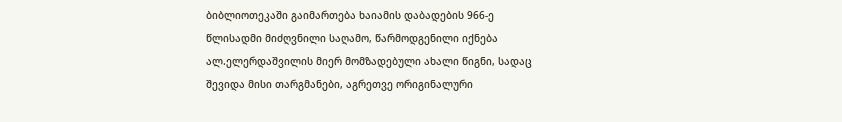ბიბლიოთეკაში გაიმართება ხაიამის დაბადების 966-ე წლისადმი მიძღვნილი საღამო, წარმოდგენილი იქნება ალ.ელერდაშვილის მიერ მომზადებული ახალი წიგნი, სადაც შევიდა მისი თარგმანები, აგრეთვე ორიგინალური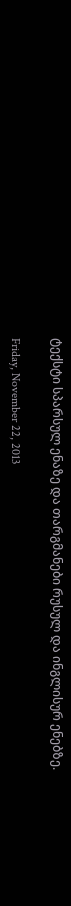ტექსტი სპარსულ ენაზე და თარგმანები რუსულ და ინგლისურ ენებზე.

Friday, November 22, 2013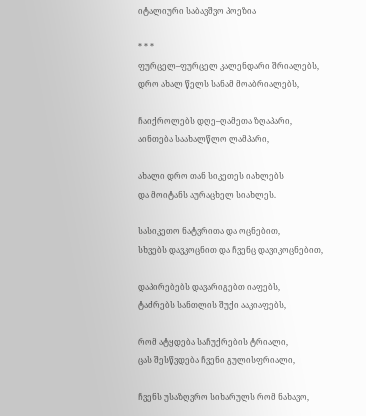იტალიური საბავშვო პოეზია

* * *
ფურცელ–ფურცელ კალენდარი შრიალებს,
დრო ახალ წელს სანამ მოაბრიალებს,

ჩაიქროლებს დღე–ღამეთა ზღაპარი,
აინთება საახალწლო ლამპარი,

ახალი დრო თან სიკეთეს იახლებს
და მოიტანს აურაცხელ სიახლეს.

სასიკეთო ნატვრითა და ოცნებით,
სხვებს დავკოცნით და ჩვენც დავიკოცნებით,

დაპირებებს დავარიგებთ იაფებს,
ტაძრებს სანთლის შუქი ააკიაფებს,

რომ ატყდება საჩუქრების ტრიალი,
ცას შესწვდება ჩვენი გულისფრიალი,

ჩვენს უსაზღვრო სიხარულს რომ ნახავო,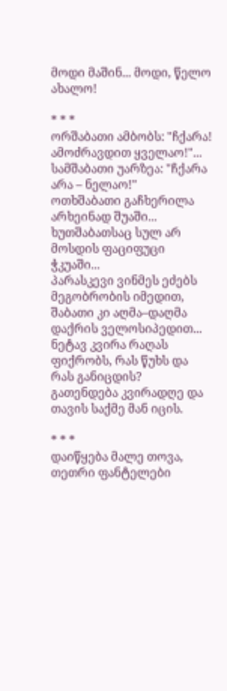მოდი მაშინ... მოდი, წელო ახალო!

* * *
ორშაბათი ამბობს: "ჩქარა! ამოძრავდით ყველაო!"...
სამშაბათი უარზეა: "ჩქარა არა – ნელაო!"
ოთხშაბათი გაჩხერილა არხეინად შუაში...
ხუთშაბათსაც სულ არ მოსდის ფაციფუცი ჭკუაში...
პარასკევი ვინმეს ეძებს მეგობრობის იმედით,
შაბათი კი აღმა–დაღმა დაქრის ველოსიპედით...
ნეტავ კვირა რაღას ფიქრობს, რას წუხს და რას განიცდის?
გათენდება კვირადღე და თავის საქმე მან იცის.

* * *
დაიწყება მალე თოვა,
თეთრი ფანტელები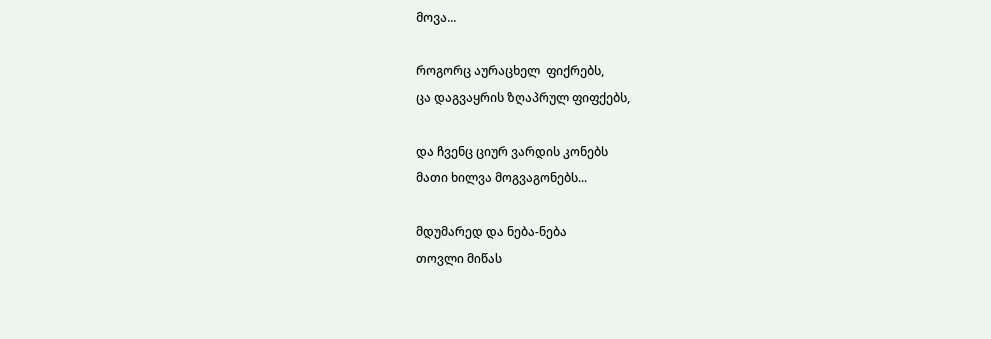მოვა...

როგორც აურაცხელ  ფიქრებს,
ცა დაგვაყრის ზღაპრულ ფიფქებს,

და ჩვენც ციურ ვარდის კონებს
მათი ხილვა მოგვაგონებს...

მდუმარედ და ნება-ნება
თოვლი მიწას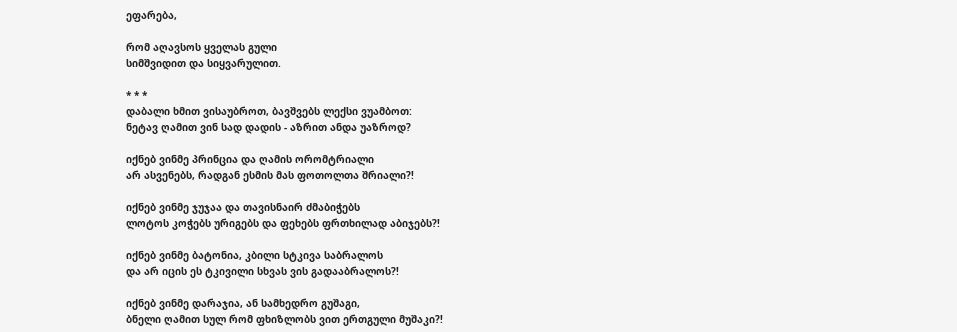ეფარება,

რომ აღავსოს ყველას გული
სიმშვიდით და სიყვარულით.

* * *
დაბალი ხმით ვისაუბროთ, ბავშვებს ლექსი ვუამბოთ:
ნეტავ ღამით ვინ სად დადის - აზრით ანდა უაზროდ?

იქნებ ვინმე პრინცია და ღამის ორომტრიალი
არ ასვენებს, რადგან ესმის მას ფოთოლთა შრიალი?!

იქნებ ვინმე ჯუჯაა და თავისნაირ ძმაბიჭებს
ლოტოს კოჭებს ურიგებს და ფეხებს ფრთხილად აბიჯებს?!

იქნებ ვინმე ბატონია, კბილი სტკივა საბრალოს
და არ იცის ეს ტკივილი სხვას ვის გადააბრალოს?!

იქნებ ვინმე დარაჯია, ან სამხედრო გუშაგი,
ბნელი ღამით სულ რომ ფხიზლობს ვით ერთგული მუშაკი?!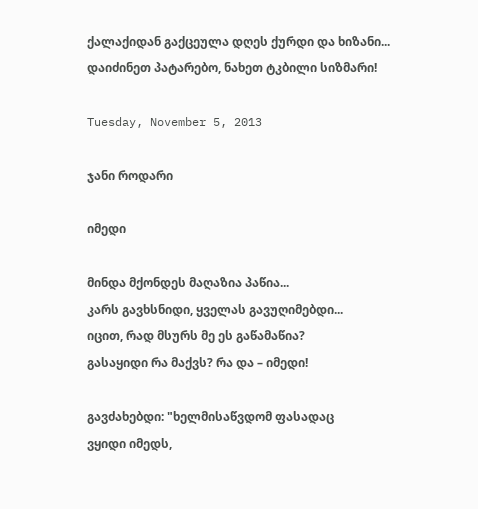ქალაქიდან გაქცეულა დღეს ქურდი და ხიზანი...
დაიძინეთ პატარებო, ნახეთ ტკბილი სიზმარი!

Tuesday, November 5, 2013

ჯანი როდარი

იმედი

მინდა მქონდეს მაღაზია პაწია...
კარს გავხსნიდი, ყველას გავუღიმებდი...
იცით, რად მსურს მე ეს გაწამაწია?
გასაყიდი რა მაქვს? რა და – იმედი!

გავძახებდი: "ხელმისაწვდომ ფასადაც
ვყიდი იმედს,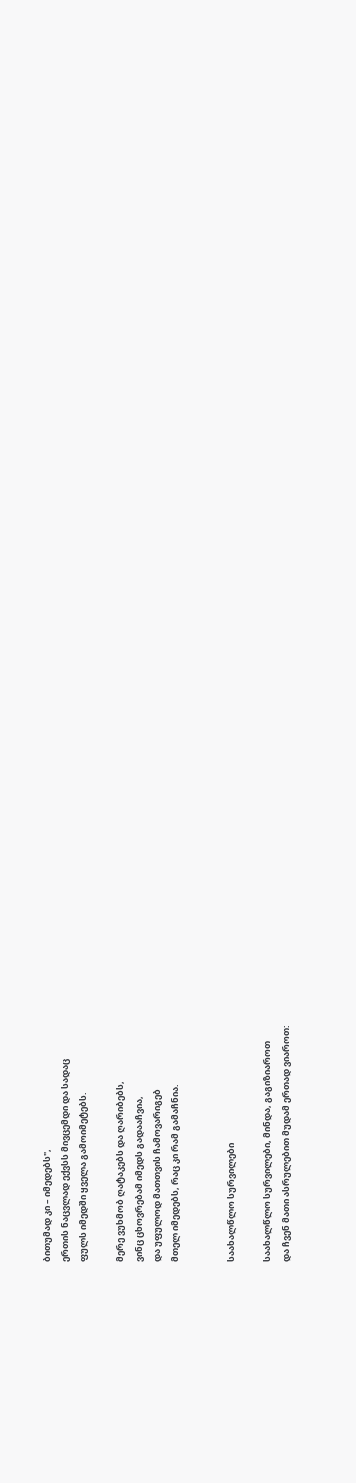ბითუმად კი – იმედებს",
ერთის ნაცვლად ექვსს მივცემდი და სადაც
ფულს იმედში ყველა გამოიმეტებს.

მერე ვუხმობ ღატაკებს და ღარიბებს,
ვინც ცხოვრებამ იმედს გადააჩვია,
და უფულოდ მათთვის ჩამოვარიგებ
მთელ იმედებს, რაც კი რამ გამაჩნია.


საახალწლო სურვილები

საახალწლო სურვილები, მინდა, გაგიზიაროთ
და ჩვენ მათი ასრულებით მუდამ ერთად ვიაროთ: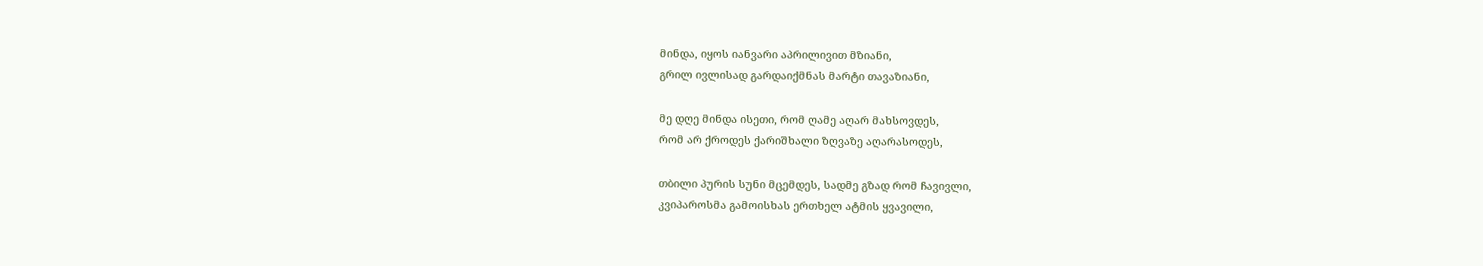მინდა, იყოს იანვარი აპრილივით მზიანი,
გრილ ივლისად გარდაიქმნას მარტი თავაზიანი,

მე დღე მინდა ისეთი, რომ ღამე აღარ მახსოვდეს,
რომ არ ქროდეს ქარიშხალი ზღვაზე აღარასოდეს,

თბილი პურის სუნი მცემდეს, სადმე გზად რომ ჩავივლი,
კვიპაროსმა გამოისხას ერთხელ ატმის ყვავილი,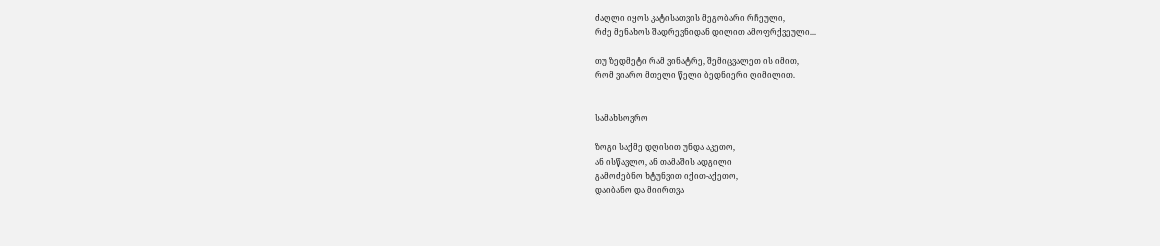ძაღლი იყოს კატისათვის მეგობარი რჩეული,
რძე მენახოს შადრევნიდან დილით ამოფრქვეული...

თუ ზედმეტი რამ ვინატრე, შემიცვალეთ ის იმით,
რომ ვიარო მთელი წელი ბედნიერი ღიმილით.


სამახსოვრო

ზოგი საქმე დღისით უნდა აკეთო,
ან ისწავლო, ან თამაშის ადგილი
გამოძებნო ხტუნვით იქით-აქეთო,
დაიბანო და მიირთვა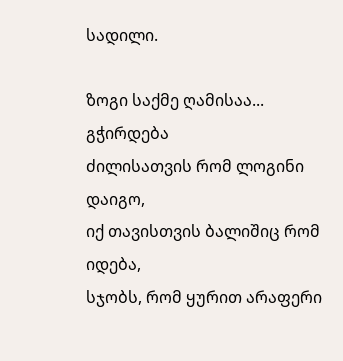სადილი.

ზოგი საქმე ღამისაა... გჭირდება
ძილისათვის რომ ლოგინი დაიგო,
იქ თავისთვის ბალიშიც რომ იდება,
სჯობს, რომ ყურით არაფერი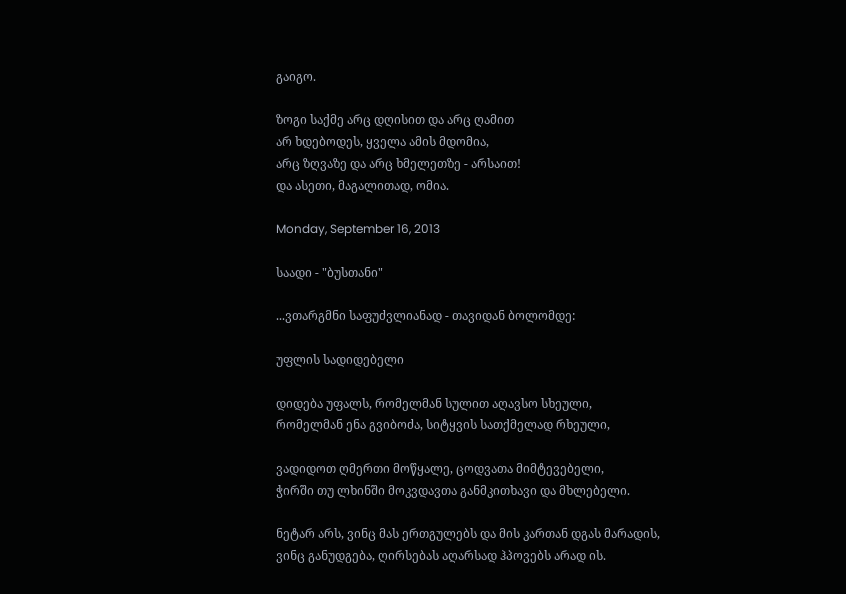გაიგო.

ზოგი საქმე არც დღისით და არც ღამით
არ ხდებოდეს, ყველა ამის მდომია,
არც ზღვაზე და არც ხმელეთზე - არსაით!
და ასეთი, მაგალითად, ომია.

Monday, September 16, 2013

საადი - "ბუსთანი"

...ვთარგმნი საფუძვლიანად - თავიდან ბოლომდე:

უფლის სადიდებელი

დიდება უფალს, რომელმან სულით აღავსო სხეული,
რომელმან ენა გვიბოძა, სიტყვის სათქმელად რხეული,

ვადიდოთ ღმერთი მოწყალე, ცოდვათა მიმტევებელი,
ჭირში თუ ლხინში მოკვდავთა განმკითხავი და მხლებელი.

ნეტარ არს, ვინც მას ერთგულებს და მის კართან დგას მარადის,
ვინც განუდგება, ღირსებას აღარსად ჰპოვებს არად ის.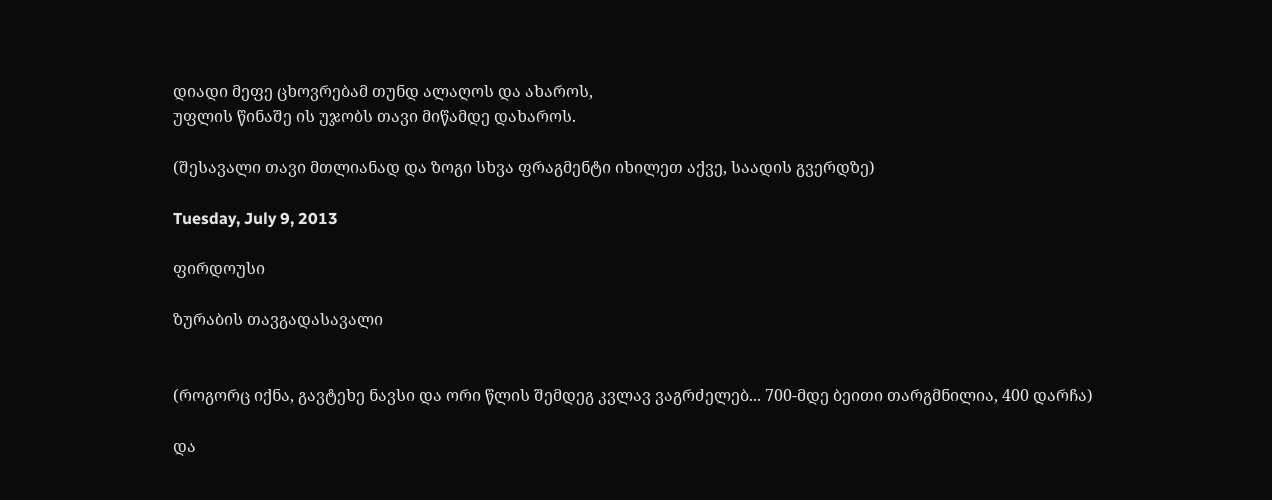დიადი მეფე ცხოვრებამ თუნდ ალაღოს და ახაროს,
უფლის წინაშე ის უჯობს თავი მიწამდე დახაროს.

(შესავალი თავი მთლიანად და ზოგი სხვა ფრაგმენტი იხილეთ აქვე, საადის გვერდზე)

Tuesday, July 9, 2013

ფირდოუსი

ზურაბის თავგადასავალი


(როგორც იქნა, გავტეხე ნავსი და ორი წლის შემდეგ კვლავ ვაგრძელებ... 700-მდე ბეითი თარგმნილია, 400 დარჩა)

და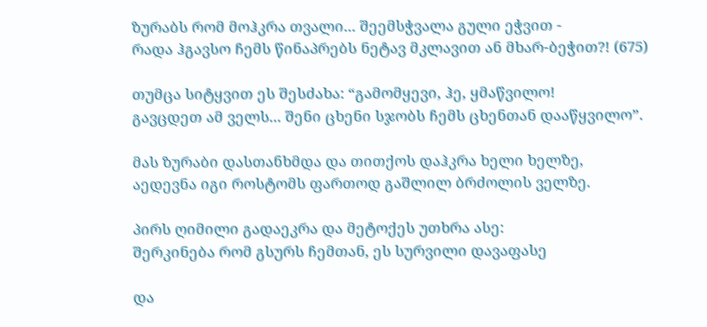ზურაბს რომ მოჰკრა თვალი... შეემსჭვალა გული ეჭვით -
რადა ჰგავსო ჩემს წინაპრებს ნეტავ მკლავით ან მხარ-ბეჭით?! (675)

თუმცა სიტყვით ეს შესძახა: “გამომყევი, ჰე, ყმაწვილო!
გავცდეთ ამ ველს... შენი ცხენი სჯობს ჩემს ცხენთან დააწყვილო”.

მას ზურაბი დასთანხმდა და თითქოს დაჰკრა ხელი ხელზე,
აედევნა იგი როსტომს ფართოდ გაშლილ ბრძოლის ველზე.

პირს ღიმილი გადაეკრა და მეტოქეს უთხრა ასე:
შერკინება რომ გსურს ჩემთან, ეს სურვილი დავაფასე

და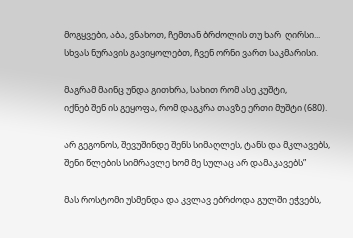მოგყვები, აბა, ვნახოთ, ჩემთან ბრძოლის თუ ხარ  ღირსი...
სხვას ნურავის გავიყოლებთ, ჩვენ ორნი ვართ საკმარისი.

მაგრამ მაინც უნდა გითხრა, სახით რომ ასე კუშტი,
იქნებ შენ ის გეყოფა, რომ დაგკრა თავზე ერთი მუშტი (680).

არ გეგონოს, შევუშინდე შენს სიმაღლეს, ტანს და მკლავებს,
შენი წლების სიმრავლე ხომ მე სულაც არ დამაკავებს”

მას როსტომი უსმენდა და კვლავ ებრძოდა გულში ეჭვებს,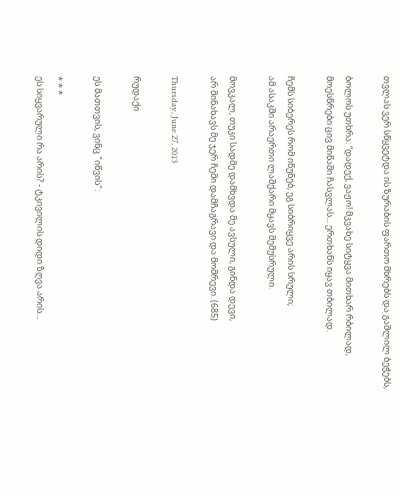თვლას ვერ სწყვეტდა ის ზურაბის ფართო მხრებს და გაშლილ ბეჭებს,

ბოლოს უთხრა: “დადექ, ვაჟო! მკვახე სიტყვა მითხარ რბილად,
მოესწრები ცივ მიწაში ჩასვლას... ერთხანს იყავ თბილად.

ჩემს სიბერეს რომ იწუნებ, ეგ სიბრიყვე არის სრული;
ამ ასაკში არაერთი ლაშქარი მყავს შემუსრული.

მოვკალ, თუკი სადმე დამხვდა მე ავსული, გინდა დევი,
არ მინახავს მე ჯერ ჩემი დამჩაგრავი და მომრევი. (685)

Thursday, June 27, 2013

რუდაქი

ეს მათთვის, ვინც "იწვის":

* * *
ეს სიყვარული რა არის? - ტკივილის დიდი ზღვა არის...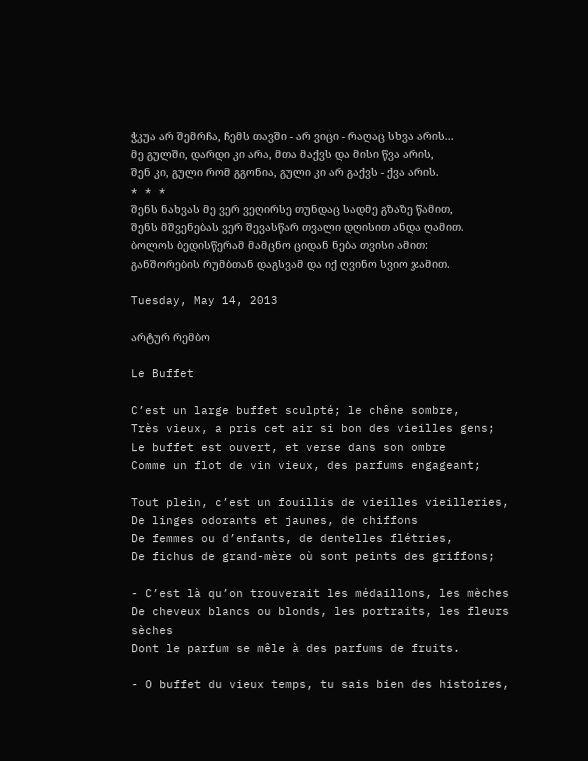ჭკუა არ შემრჩა, ჩემს თავში - არ ვიცი - რაღაც სხვა არის...
მე გულში, დარდი კი არა, მთა მაქვს და მისი წვა არის,
შენ კი, გული რომ გგონია, გული კი არ გაქვს - ქვა არის.
* * *
შენს ნახვას მე ვერ ვეღირსე თუნდაც სადმე გზაზე წამით,
შენს მშვენებას ვერ შევასწარ თვალი დღისით ანდა ღამით.
ბოლოს ბედისწერამ მამცნო ციდან ნება თვისი ამით:
განშორების რუმბთან დაგსვამ და იქ ღვინო სვიო ჯამით.

Tuesday, May 14, 2013

არტურ რემბო

Le Buffet

C’est un large buffet sculpté; le chêne sombre,
Très vieux, a pris cet air si bon des vieilles gens;
Le buffet est ouvert, et verse dans son ombre
Comme un flot de vin vieux, des parfums engageant;

Tout plein, c’est un fouillis de vieilles vieilleries,
De linges odorants et jaunes, de chiffons
De femmes ou d’enfants, de dentelles flétries,
De fichus de grand-mère où sont peints des griffons;

- C’est là qu’on trouverait les médaillons, les mèches
De cheveux blancs ou blonds, les portraits, les fleurs sèches
Dont le parfum se mêle à des parfums de fruits.

- O buffet du vieux temps, tu sais bien des histoires,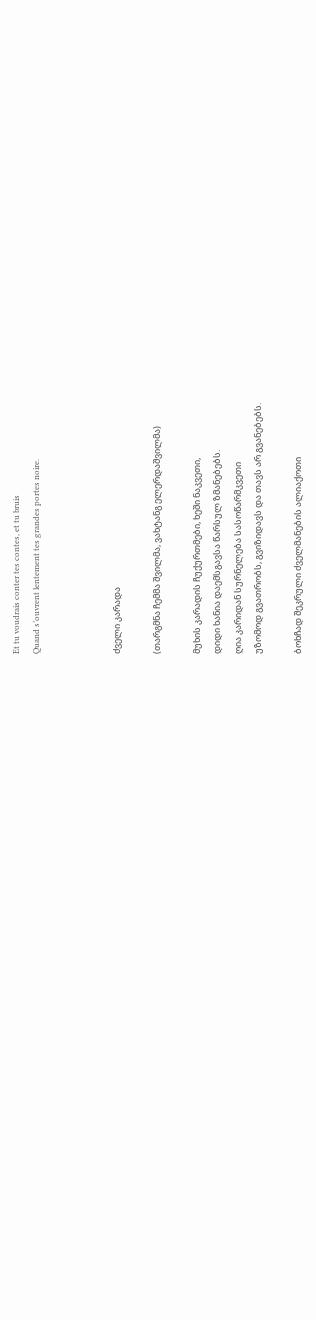Et tu voudrais conter tes contes, et tu bruis
Quand s’ouvrent lentement tes grandes portes noire.



ძველი კარადა

(თარგმნა ჩემმა შვილმა, ვახტანგ ელერდაშვილმა)

მუხის კარადის ჩუქურთმები, ხეში ნაკვეთი,
დიდი ხანია დაემსგავსა წარსულ ზმანებებს.
ღია კარიდან სურნელება სასოწარმკვეთი
უზომოდ გვათრობს, გვიზიდავს და თავს არ გვანებებს.

ბოხჩად შეკრული ძველმანების ალიაქოთი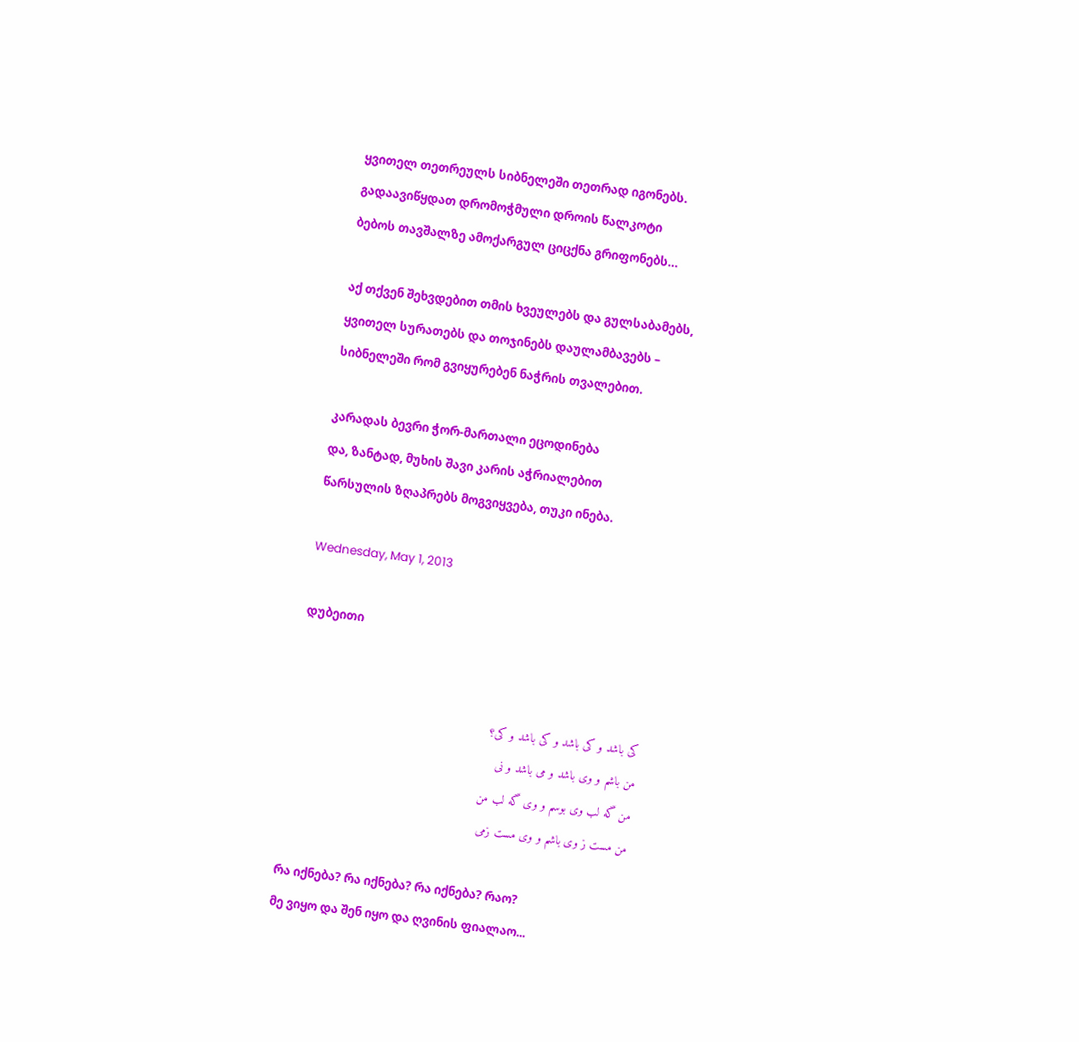ყვითელ თეთრეულს სიბნელეში თეთრად იგონებს.
გადაავიწყდათ დრომოჭმული დროის წალკოტი
ბებოს თავშალზე ამოქარგულ ციცქნა გრიფონებს…

აქ თქვენ შეხვდებით თმის ხვეულებს და გულსაბამებს,
ყვითელ სურათებს და თოჯინებს დაულამბავებს –
სიბნელეში რომ გვიყურებენ ნაჭრის თვალებით.

კარადას ბევრი ჭორ-მართალი ეცოდინება
და, ზანტად, მუხის შავი კარის აჭრიალებით
წარსულის ზღაპრებს მოგვიყვება, თუკი ინება.

Wednesday, May 1, 2013

დუბეითი


کی باشد و کی باشد و کی باشد و کی؟
من باشم و وی باشد و می باشد و نی
من گه لب وی بوسم و وی گه لب من
من مست ز وی باشم و وی مست زمی

რა იქნება? რა იქნება? რა იქნება? რაო?
მე ვიყო და შენ იყო და ღვინის ფიალაო...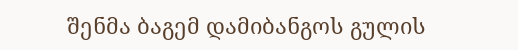შენმა ბაგემ დამიბანგოს გულის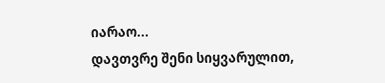იარაო...
დავთვრე შენი სიყვარულით,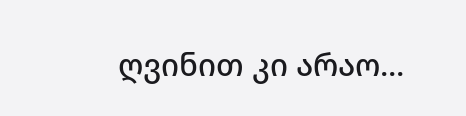ღვინით კი არაო...